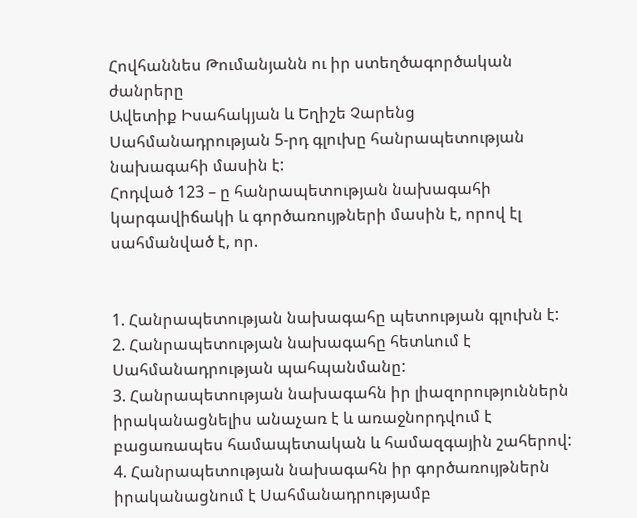Հովհաննես Թումանյանն ու իր ստեղծագործական ժանրերը
Ավետիք Իսահակյան և Եղիշե Չարենց
Սահմանադրության 5-րդ գլուխը հանրապետության նախագահի մասին է:
Հոդված 123 – ը հանրապետության նախագահի կարգավիճակի և գործառույթների մասին է, որով էլ սահմանված է, որ.


1. Հանրապետության նախագահը պետության գլուխն է:
2. Հանրապետության նախագահը հետևում է Սահմանադրության պահպանմանը:
3. Հանրապետության նախագահն իր լիազորություններն իրականացնելիս անաչառ է և առաջնորդվում է բացառապես համապետական և համազգային շահերով:
4. Հանրապետության նախագահն իր գործառույթներն իրականացնում է Սահմանադրությամբ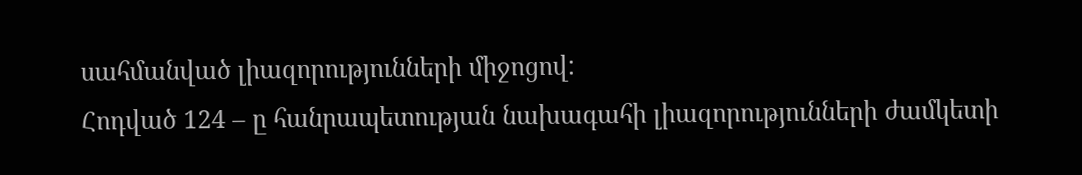սահմանված լիազորությունների միջոցով:
Հոդված 124 – ը հանրապետության նախագահի լիազորությունների ժամկետի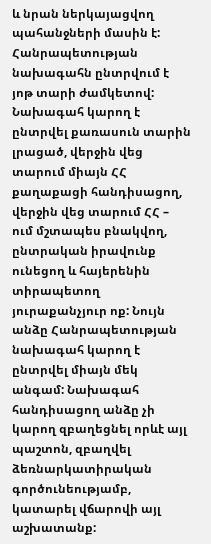և նրան ներկայացվող պահանջների մասին է: Հանրապետության նախագահն ընտրվում է յոթ տարի ժամկետով: Նախագահ կարող է ընտրվել քառասուն տարին լրացած, վերջին վեց տարում միայն ՀՀ քաղաքացի հանդիսացող, վերջին վեց տարում ՀՀ – ում մշտապես բնակվող, ընտրական իրավունք ունեցող և հայերենին տիրապետող յուրաքանչյուր ոք: Նույն անձը Հանրապետության նախագահ կարող է ընտրվել միայն մեկ անգամ: Նախագահ հանդիսացող անձը չի կարող զբաղեցնել որևէ այլ պաշտոն, զբաղվել ձեռնարկատիրական գործունեությամբ, կատարել վճարովի այլ աշխատանք: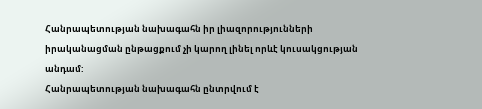Հանրապետության նախագահն իր լիազորությունների իրականացման ընթացքում չի կարող լինել որևէ կուսակցության անդամ:
Հանրապետության նախագահն ընտրվում է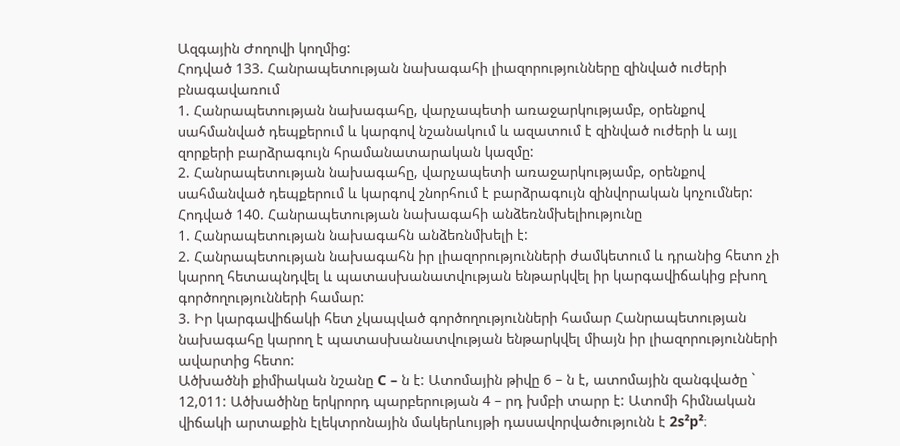Ազգային Ժողովի կողմից:
Հոդված 133. Հանրապետության նախագահի լիազորությունները զինված ուժերի բնագավառում
1. Հանրապետության նախագահը, վարչապետի առաջարկությամբ, օրենքով սահմանված դեպքերում և կարգով նշանակում և ազատում է զինված ուժերի և այլ զորքերի բարձրագույն հրամանատարական կազմը:
2. Հանրապետության նախագահը, վարչապետի առաջարկությամբ, օրենքով սահմանված դեպքերում և կարգով շնորհում է բարձրագույն զինվորական կոչումներ:
Հոդված 140. Հանրապետության նախագահի անձեռնմխելիությունը
1. Հանրապետության նախագահն անձեռնմխելի է:
2. Հանրապետության նախագահն իր լիազորությունների ժամկետում և դրանից հետո չի կարող հետապնդվել և պատասխանատվության ենթարկվել իր կարգավիճակից բխող գործողությունների համար:
3. Իր կարգավիճակի հետ չկապված գործողությունների համար Հանրապետության նախագահը կարող է պատասխանատվության ենթարկվել միայն իր լիազորությունների ավարտից հետո:
Ածխածնի քիմիական նշանը C – ն է: Ատոմային թիվը 6 – ն է, ատոմային զանգվածը ` 12,011: Ածխածինը երկրորդ պարբերության 4 – րդ խմբի տարր է: Ատոմի հիմնական վիճակի արտաքին էլեկտրոնային մակերևույթի դասավորվածությունն է 2s²p²։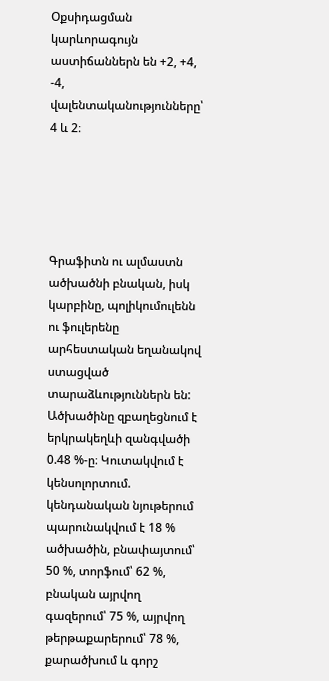Օքսիդացման կարևորագույն աստիճաններն են +2, +4, -4, վալենտականությունները՝ 4 և 2։





Գրաֆիտն ու ալմաստն ածխածնի բնական, իսկ կարբինը, պոլիկումուլենն ու ֆուլերենը արհեստական եղանակով ստացված տարաձևություններն են:
Ածխածինը զբաղեցնում է երկրակեղևի զանգվածի 0.48 %-ը։ Կուտակվում է կենսոլորտում. կենդանական նյութերում պարունակվում է 18 % ածխածին, բնափայտում՝ 50 %, տորֆում՝ 62 %, բնական այրվող գազերում՝ 75 %, այրվող թերթաքարերում՝ 78 %, քարածխում և գորշ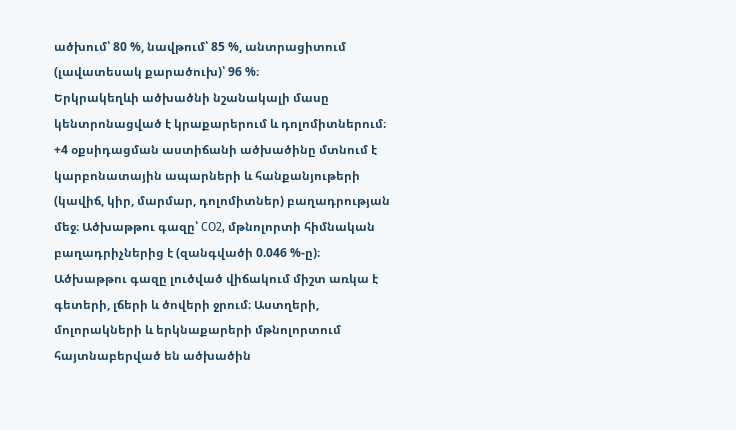ածխում՝ 80 %, նավթում՝ 85 %, անտրացիտում (լավատեսակ քարածուխ)՝ 96 %։
Երկրակեղևի ածխածնի նշանակալի մասը կենտրոնացված է կրաքարերում և դոլոմիտներում։ +4 օքսիդացման աստիճանի ածխածինը մտնում է կարբոնատային ապարների և հանքանյութերի (կավիճ, կիր, մարմար, դոլոմիտներ) բաղադրության մեջ։ Ածխաթթու գազը՝ CO2, մթնոլորտի հիմնական բաղադրիչներից է (զանգվածի 0.046 %-ը)։ Ածխաթթու գազը լուծված վիճակում միշտ առկա է գետերի, լճերի և ծովերի ջրում։ Աստղերի, մոլորակների և երկնաքարերի մթնոլորտում հայտնաբերված են ածխածին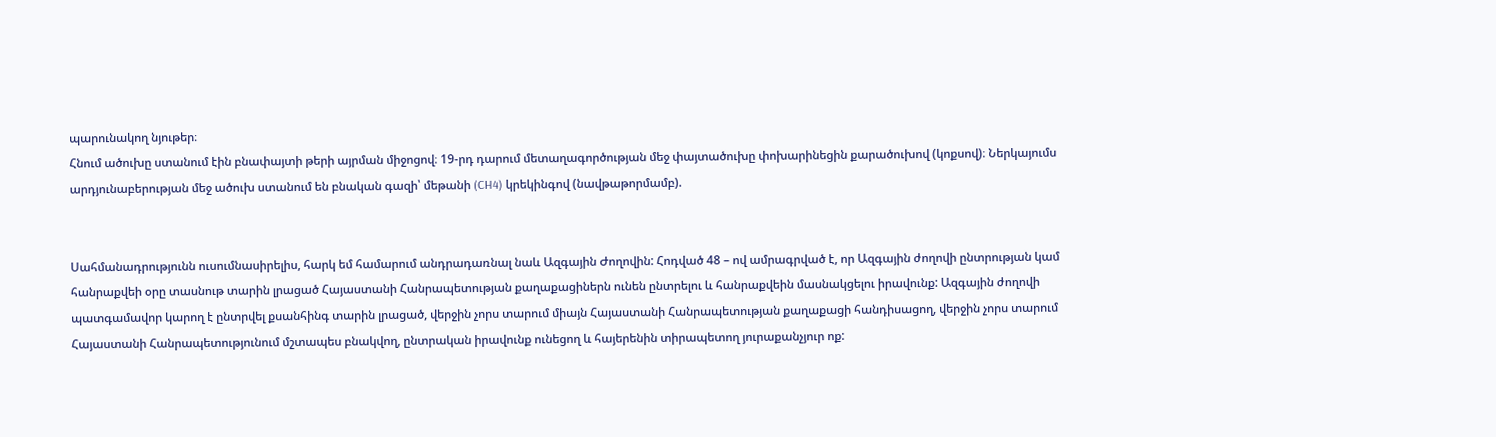պարունակող նյութեր։
Հնում ածուխը ստանում էին բնափայտի թերի այրման միջոցով։ 19-րդ դարում մետաղագործության մեջ փայտածուխը փոխարինեցին քարածուխով (կոքսով)։ Ներկայումս արդյունաբերության մեջ ածուխ ստանում են բնական գազի՝ մեթանի (CH4) կրեկինգով (նավթաթորմամբ).


Սահմանադրությունն ուսումնասիրելիս, հարկ եմ համարում անդրադառնալ նաև Ազգային Ժողովին: Հոդված 48 – ով ամրագրված է, որ Ազգային ժողովի ընտրության կամ հանրաքվեի օրը տասնութ տարին լրացած Հայաստանի Հանրապետության քաղաքացիներն ունեն ընտրելու և հանրաքվեին մասնակցելու իրավունք: Ազգային ժողովի պատգամավոր կարող է ընտրվել քսանհինգ տարին լրացած, վերջին չորս տարում միայն Հայաստանի Հանրապետության քաղաքացի հանդիսացող, վերջին չորս տարում Հայաստանի Հանրապետությունում մշտապես բնակվող, ընտրական իրավունք ունեցող և հայերենին տիրապետող յուրաքանչյուր ոք: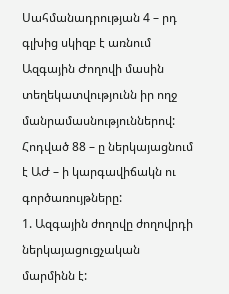Սահմանադրության 4 – րդ գլխից սկիզբ է առնում Ազգային Ժողովի մասին տեղեկատվությունն իր ողջ մանրամասնություններով:
Հոդված 88 – ը ներկայացնում է ԱԺ – ի կարգավիճակն ու գործառույթները:
1. Ազգային ժողովը ժողովրդի ներկայացուցչական մարմինն է: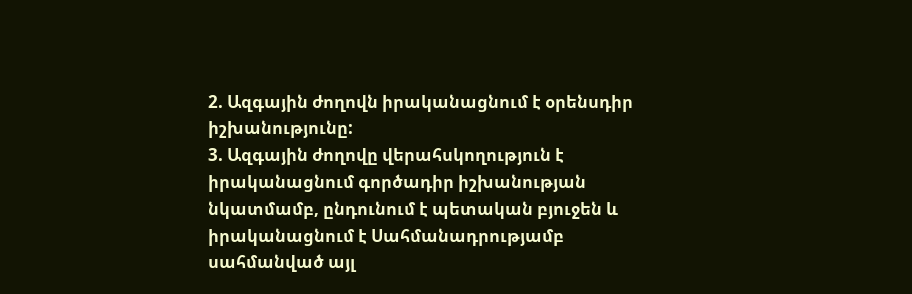2. Ազգային ժողովն իրականացնում է օրենսդիր իշխանությունը:
3. Ազգային ժողովը վերահսկողություն է իրականացնում գործադիր իշխանության նկատմամբ, ընդունում է պետական բյուջեն և իրականացնում է Սահմանադրությամբ սահմանված այլ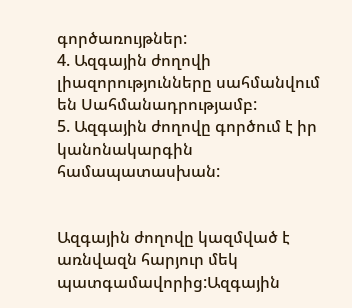գործառույթներ:
4. Ազգային ժողովի լիազորությունները սահմանվում են Սահմանադրությամբ:
5. Ազգային ժողովը գործում է իր կանոնակարգին համապատասխան:


Ազգային ժողովը կազմված է առնվազն հարյուր մեկ պատգամավորից:Ազգային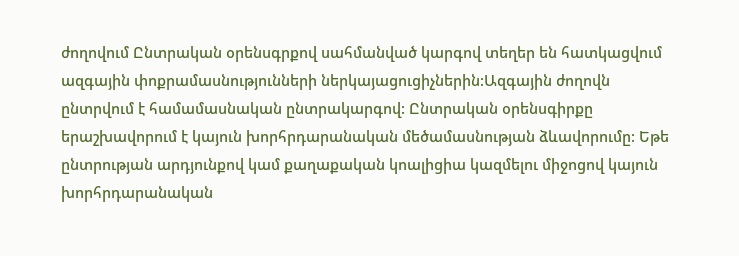ժողովում Ընտրական օրենսգրքով սահմանված կարգով տեղեր են հատկացվում ազգային փոքրամասնությունների ներկայացուցիչներին:Ազգային ժողովն ընտրվում է համամասնական ընտրակարգով: Ընտրական օրենսգիրքը երաշխավորում է կայուն խորհրդարանական մեծամասնության ձևավորումը: Եթե ընտրության արդյունքով կամ քաղաքական կոալիցիա կազմելու միջոցով կայուն խորհրդարանական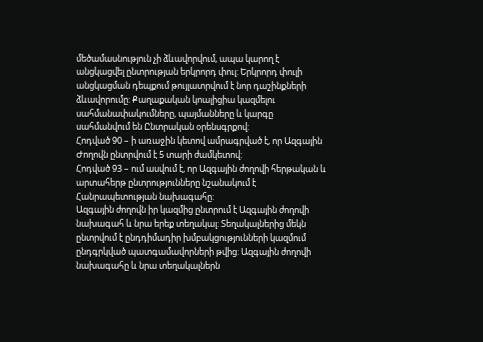մեծամասնություն չի ձևավորվում, ապա կարող է անցկացվել ընտրության երկրորդ փուլ: Երկրորդ փուլի անցկացման դեպքում թույլատրվում է նոր դաշինքների ձևավորումը: Քաղաքական կոալիցիա կազմելու սահմանափակումները, պայմանները և կարգը սահմանվում են Ընտրական օրենսգրքով:
Հոդված 90 – ի առաջին կետով ամրագրված է, որ Ազգային Ժողովն ընտրվում է 5 տարի ժամկետով:
Հոդված 93 – ում ասվում է, որ Ազգային ժողովի հերթական և արտահերթ ընտրությունները նշանակում է Հանրապետության նախագահը:
Ազգային ժողովն իր կազմից ընտրում է Ազգային ժողովի նախագահ և նրա երեք տեղակալ: Տեղակալներից մեկն ընտրվում է ընդդիմադիր խմբակցությունների կազմում ընդգրկված պատգամավորների թվից: Ազգային ժողովի նախագահը և նրա տեղակալներն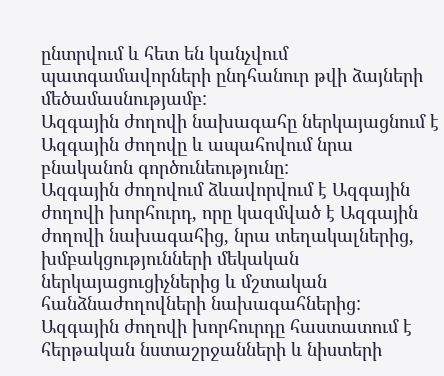ընտրվում և հետ են կանչվում պատգամավորների ընդհանուր թվի ձայների մեծամասնությամբ:
Ազգային ժողովի նախագահը ներկայացնում է Ազգային ժողովը և ապահովում նրա բնականոն գործունեությունը:
Ազգային ժողովում ձևավորվում է Ազգային ժողովի խորհուրդ, որը կազմված է Ազգային ժողովի նախագահից, նրա տեղակալներից, խմբակցությունների մեկական ներկայացուցիչներից և մշտական հանձնաժողովների նախագահներից: Ազգային ժողովի խորհուրդը հաստատում է հերթական նստաշրջանների և նիստերի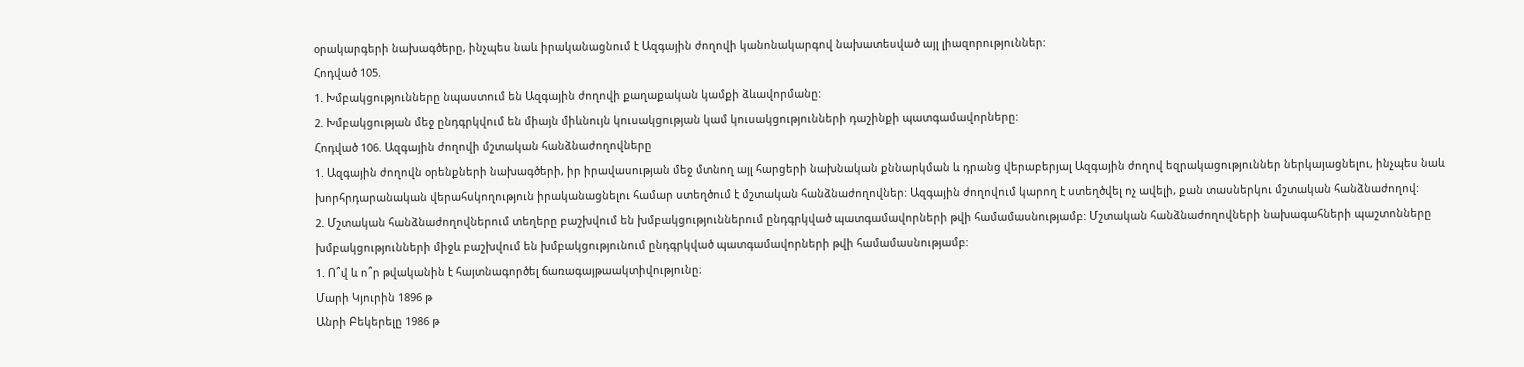օրակարգերի նախագծերը, ինչպես նաև իրականացնում է Ազգային ժողովի կանոնակարգով նախատեսված այլ լիազորություններ:
Հոդված 105.
1. Խմբակցությունները նպաստում են Ազգային ժողովի քաղաքական կամքի ձևավորմանը:
2. Խմբակցության մեջ ընդգրկվում են միայն միևնույն կուսակցության կամ կուսակցությունների դաշինքի պատգամավորները:
Հոդված 106. Ազգային ժողովի մշտական հանձնաժողովները
1. Ազգային ժողովն օրենքների նախագծերի, իր իրավասության մեջ մտնող այլ հարցերի նախնական քննարկման և դրանց վերաբերյալ Ազգային ժողով եզրակացություններ ներկայացնելու, ինչպես նաև խորհրդարանական վերահսկողություն իրականացնելու համար ստեղծում է մշտական հանձնաժողովներ: Ազգային ժողովում կարող է ստեղծվել ոչ ավելի, քան տասներկու մշտական հանձնաժողով:
2. Մշտական հանձնաժողովներում տեղերը բաշխվում են խմբակցություններում ընդգրկված պատգամավորների թվի համամասնությամբ: Մշտական հանձնաժողովների նախագահների պաշտոնները խմբակցությունների միջև բաշխվում են խմբակցությունում ընդգրկված պատգամավորների թվի համամասնությամբ:
1. Ո՞վ և ո՞ր թվականին է հայտնագործել ճառագայթաակտիվությունը։
Մարի Կյուրին 1896 թ
Անրի Բեկերելը 1986 թ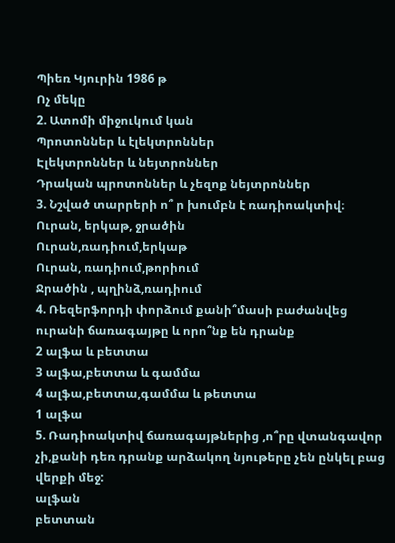Պիեռ Կյուրին 1986 թ
Ոչ մեկը
2. Ատոմի միջուկում կան
Պրոտոններ և էլեկտրոններ
Էլեկտրոններ և նեյտրոններ
Դրական պրոտոններ և չեզոք նեյտրոններ
3. Նշված տարրերի ո՞ ր խումբն է ռադիոակտիվ։
Ուրան, երկաթ, ջրածին
Ուրան,ռադիում,երկաթ
Ուրան, ռադիում,թորիում
Ջրածին , պղինձ,ռադիում
4. Ռեզերֆորդի փորձում քանի՞մասի բաժանվեց ուրանի ճառագայթը և որո՞նք են դրանք
2 ալֆա և բետտա
3 ալֆա,բետտա և գամմա
4 ալֆա,բետտա,գամմա և թետտա
1 ալֆա
5. Ռադիոակտիվ ճառագայթներից ,ո՞րը վտանգավոր չի,քանի դեռ դրանք արձակող նյութերը չեն ընկել բաց վերքի մեջ:
ալֆան
բետտան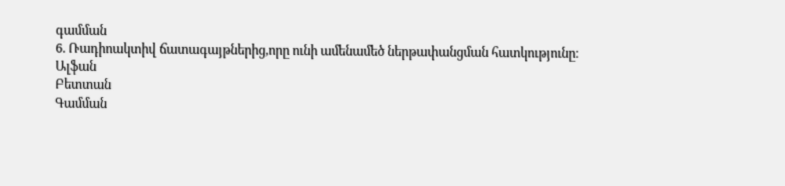գամման
6. Ռադիոակտիվ ճատագայթներից,որը ունի ամենամեծ ներթափանցման հատկությունը։
Ալֆան
Բետտան
Գամման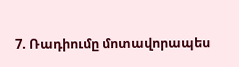7. Ռադիումը մոտավորապես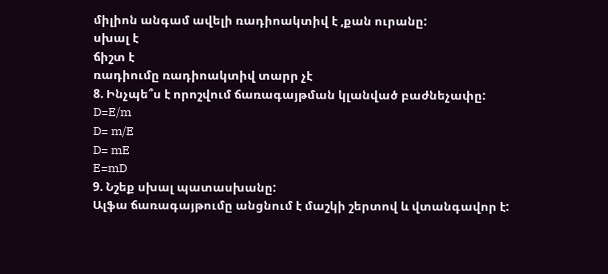միլիոն անգամ ավելի ռադիոակտիվ է ,քան ուրանը:
սխալ է
ճիշտ է
ռադիումը ռադիոակտիվ տարր չէ
8. Ինչպե՞ս է որոշվում ճառագայթման կլանված բաժնեչափը:
D=E/m
D= m/E
D= mE
E=mD
9. Նշեք սխալ պատասխանը:
Ալֆա ճառագայթումը անցնում է մաշկի շերտով և վտանգավոր է: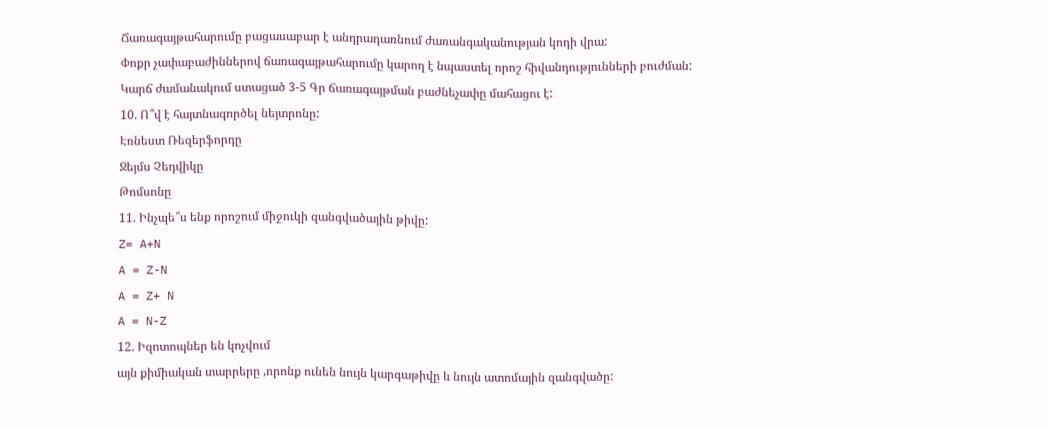Ճառագայթահարումը բացասաբար է անդրադառնում ժառանգականության կոդի վրա:
Փոքր չափաբաժիններով ճառագայթահարումը կարող է նպաստել որոշ հիվանդությունների բուժման:
Կարճ ժամանակում ստացած 3-5 Գր ճառագայթման բաժնեչափը մահացու է:
10. Ո՞վ է հայտնագործել նեյտրոնը:
Էռնեստ Ռեզերֆորդը
Ջեյմս Չեդվիկը
Թոմսոնը
11. Ինչպե՞ս ենք որոշում միջուկի զանգվածային թիվը:
Z= A+N
A = Z-N
A = Z+ N
A = N-Z
12. Իզոտոպներ են կոչվում
այն քիմիական տարրերը ,որոնք ունեն նույն կարգաթիվը և նույն ատոմային զանգվածը: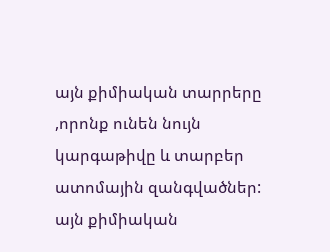այն քիմիական տարրերը ,որոնք ունեն նույն կարգաթիվը և տարբեր ատոմային զանգվածներ:
այն քիմիական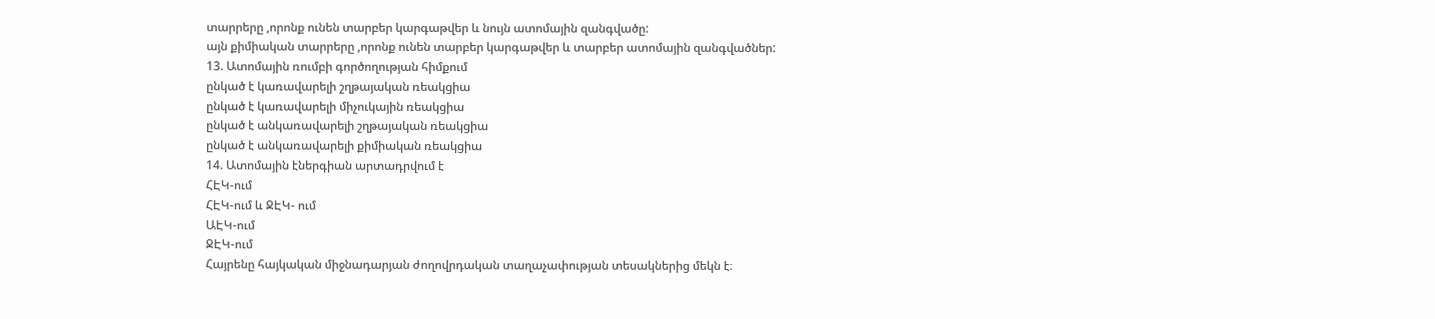տարրերը ,որոնք ունեն տարբեր կարգաթվեր և նույն ատոմային զանգվածը:
այն քիմիական տարրերը ,որոնք ունեն տարբեր կարգաթվեր և տարբեր ատոմային զանգվածներ:
13. Ատոմային ռումբի գործողության հիմքում
ընկած է կառավարելի շղթայական ռեակցիա
ընկած է կառավարելի միչուկային ռեակցիա
ընկած է անկառավարելի շղթայական ռեակցիա
ընկած է անկառավարելի քիմիական ռեակցիա
14. Ատոմային էներգիան արտադրվում է
ՀԷԿ-ում
ՀԷԿ-ում և ՋԷԿ- ում
ԱԷԿ-ում
ՋԷԿ-ում
Հայրենը հայկական միջնադարյան ժողովրդական տաղաչափության տեսակներից մեկն է։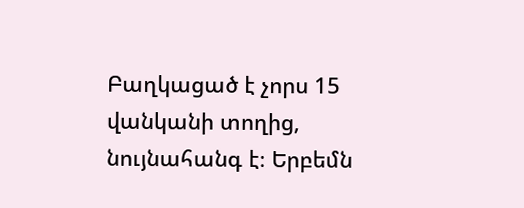Բաղկացած է չորս 15 վանկանի տողից, նույնահանգ է։ Երբեմն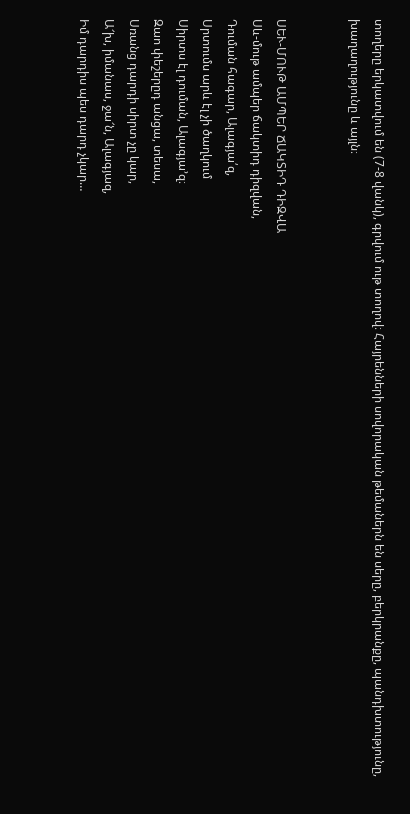տողերը երկատվում են (7-8 վանկ), գրվում ութ տողով։ Հայրենների սովորական թեմաներն են սերը, բերկրանքը, պանդխտությունը, խաղաղությունը և այլն։


ՍԵՒ-ՄՈՒԹ ԱՄՊԵՐ ՃԱԿՏԻԴ ԴԻԶՎԱ
Սև-մութ ամպեր ճակտիդ դիզվան,
Դուման հագար, Ալագյա՛զ,
Սրտումս արև էլ չի ծաղկում
Սիրտս էլ դուման, Ալագյա՚զ։
Զաո փեշերըդ անցա, տեսա,
Սռանց դարդի սիրտ չը կար,
Ա՜խ, իմանաս, ջա՜ն, Ալագյազ,
Իմ դարդիս պես դարդ չկար…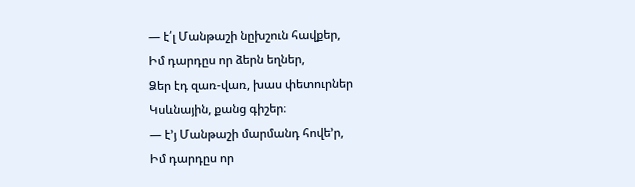— է՛լ Մանթաշի նըխշուն հավքեր,
Իմ դարդըս որ ձերն եղներ,
Ձեր էդ զառ-վառ, խաս փետուրներ
Կսևնային, քանց գիշեր։
— է՚յ Մանթաշի մարմանդ հովե՚ր,
Իմ դարդըս որ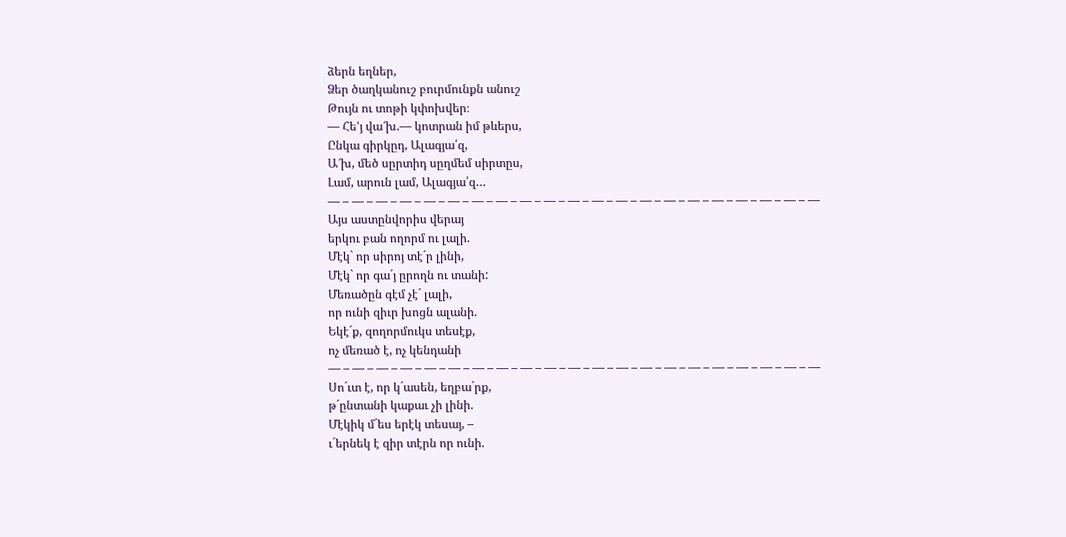ձերն եղներ,
Ձեր ծաղկանուշ բուրմունքն անուշ
Թույն ու տոթի կփոխվեր։
— Հե՚յ վա՜խ.— կոտրան իմ թևերս,
Ընկա գիրկըդ, Ալագյա՛զ,
Ա՜խ, մեծ սըրտիդ սըղմեմ սիրտըս,
Լամ, արուն լամ, Ալագյա՛զ…
— – — – — – — – — – — – — – — – — – — – — – — – — – — – — – — – — – — – — – — – —
Այս աստընվորիս վերայ
երկու բան ողորմ ու լալի.
Մէկ` որ սիրոյ տէ´ր լինի,
Մէկ` որ գա´յ ըրողն ու տանի:
Մեռածըն գէմ չէ´ լալի,
որ ունի զիւր խոցն ալանի.
Եկէ´ք, զողորմուկս տեսէք,
ոչ մեռած է, ոչ կենդանի
— – — – — – — – — – — – — – — – — – — – — – — – — – — – — – — – — – — – — – — – —
Սո´ւտ է, որ կ´ասեն, եղբա´րք,
թ´ընտանի կաքաւ չի լինի.
Մէկիկ մ´ես երէկ տեսայ, –
ւ´երնեկ է զիր տէրն որ ունի.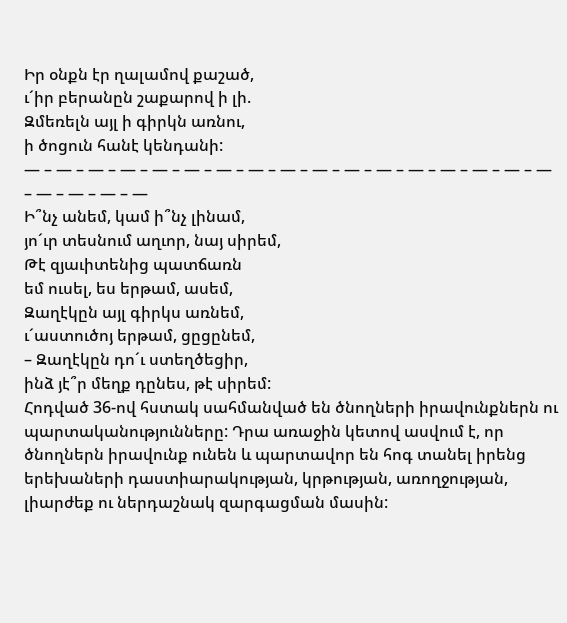Իր օնքն էր ղալամով քաշած,
ւ´իր բերանըն շաքարով ի լի.
Զմեռելն այլ ի գիրկն առնու,
ի ծոցուն հանէ կենդանի:
— – — – — – — – — – — – — – — – — – — – — – — – — – — – — – — – — – — – — – — – —
Ի՞նչ անեմ, կամ ի՞նչ լինամ,
յո´ւր տեսնում աղւոր, նայ սիրեմ,
Թէ զյաւիտենից պատճառն
եմ ուսել, ես երթամ, ասեմ,
Զաղէկըն այլ գիրկս առնեմ,
ւ´աստուծոյ երթամ, ցըցընեմ,
– Զաղէկըն դո´ւ ստեղծեցիր,
ինձ յէ՞ր մեղք դընես, թէ սիրեմ:
Հոդված 36-ով հստակ սահմանված են ծնողների իրավունքներն ու պարտականությունները: Դրա առաջին կետով ասվում է, որ ծնողներն իրավունք ունեն և պարտավոր են հոգ տանել իրենց երեխաների դաստիարակության, կրթության, առողջության, լիարժեք ու ներդաշնակ զարգացման մասին: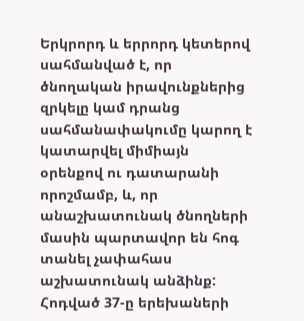Երկրորդ և երրորդ կետերով սահմանված է, որ ծնողական իրավունքներից զրկելը կամ դրանց սահմանափակումը կարող է կատարվել միմիայն օրենքով ու դատարանի որոշմամբ, և, որ անաշխատունակ ծնողների մասին պարտավոր են հոգ տանել չափահաս աշխատունակ անձինք:
Հոդված 37-ը երեխաների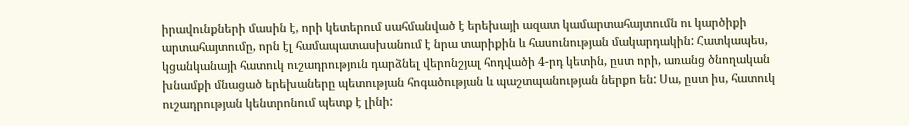իրավունքների մասին է, որի կետերում սահմանված է երեխայի ազատ կամարտահայտումն ու կարծիքի արտահայտումը, որն էլ համապատասխանում է նրա տարիքին և հասունության մակարդակին: Հատկապես, կցանկանայի հատուկ ուշադրություն դարձնել վերոնշյալ հոդվածի 4-րդ կետին, ըստ որի, առանց ծնողական խնամքի մնացած երեխաները պետության հոգածության և պաշտպանության ներքո են: Սա, ըստ իս, հատուկ ուշադրության կենտրոնում պետք է լինի: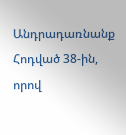Անդրադառնանք Հոդված 38-ին, որով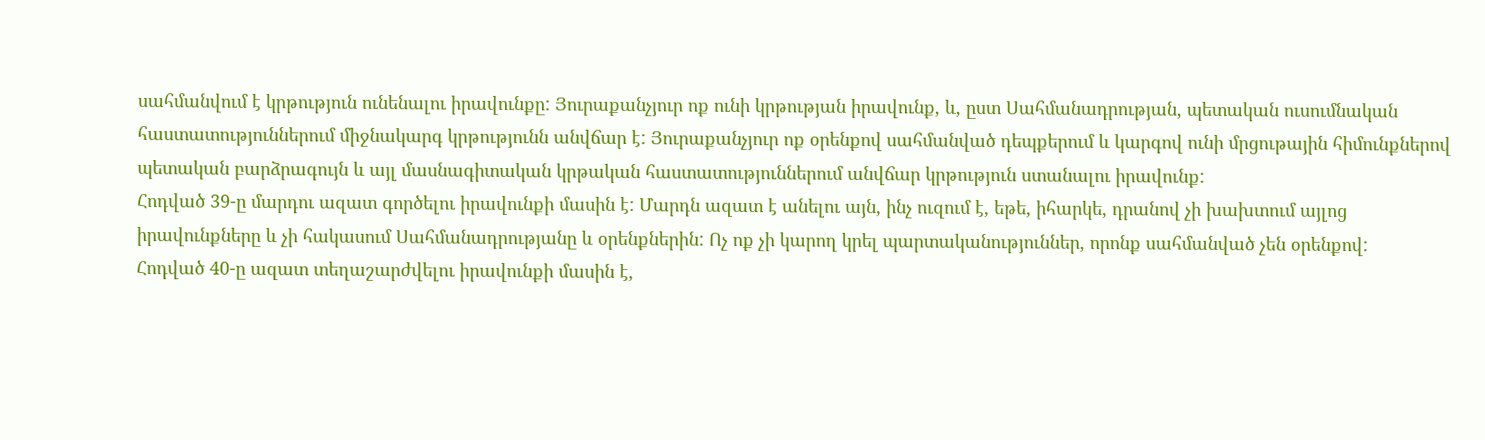սահմանվում է կրթություն ունենալու իրավունքը: Յուրաքանչյուր ոք ունի կրթության իրավունք, և, ըստ Սահմանադրության, պետական ուսումնական հաստատություններում միջնակարգ կրթությունն անվճար է: Յուրաքանչյուր ոք օրենքով սահմանված դեպքերում և կարգով ունի մրցութային հիմունքներով պետական բարձրագույն և այլ մասնագիտական կրթական հաստատություններում անվճար կրթություն ստանալու իրավունք:
Հոդված 39-ը մարդու ազատ գործելու իրավունքի մասին է: Մարդն ազատ է անելու այն, ինչ ուզում է, եթե, իհարկե, դրանով չի խախտում այլոց իրավունքները և չի հակասում Սահմանադրությանը և օրենքներին: Ոչ ոք չի կարող կրել պարտականություններ, որոնք սահմանված չեն օրենքով:
Հոդված 40-ը ազատ տեղաշարժվելու իրավունքի մասին է,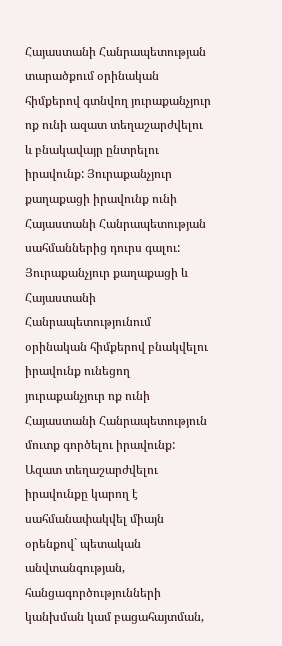Հայաստանի Հանրապետության տարածքում օրինական հիմքերով գտնվող յուրաքանչյուր ոք ունի ազատ տեղաշարժվելու և բնակավայր ընտրելու իրավունք: Յուրաքանչյուր քաղաքացի իրավունք ունի Հայաստանի Հանրապետության սահմաններից դուրս գալու: Յուրաքանչյուր քաղաքացի և Հայաստանի Հանրապետությունում օրինական հիմքերով բնակվելու իրավունք ունեցող յուրաքանչյուր ոք ունի Հայաստանի Հանրապետություն մուտք գործելու իրավունք:
Ազատ տեղաշարժվելու իրավունքը կարող է սահմանափակվել միայն օրենքով` պետական անվտանգության, հանցագործությունների կանխման կամ բացահայտման,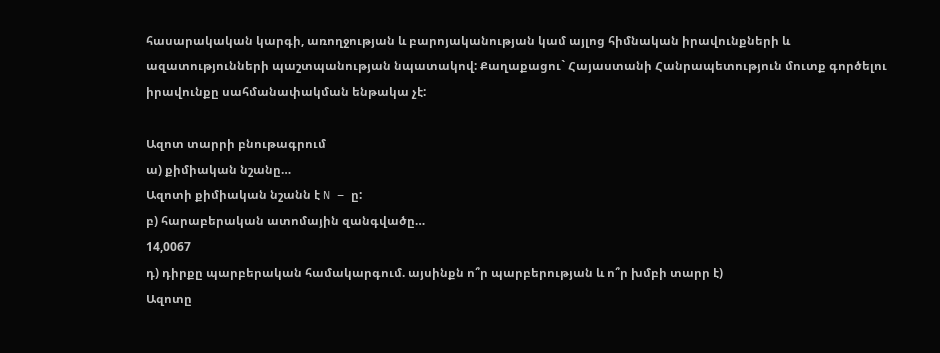հասարակական կարգի, առողջության և բարոյականության կամ այլոց հիմնական իրավունքների և ազատությունների պաշտպանության նպատակով: Քաղաքացու` Հայաստանի Հանրապետություն մուտք գործելու իրավունքը սահմանափակման ենթակա չէ:

Ազոտ տարրի բնութագրում
ա) քիմիական նշանը…
Ազոտի քիմիական նշանն է N – ը:
բ) հարաբերական ատոմային զանգվածը…
14,0067
դ) դիրքը պարբերական համակարգում. այսինքն ո՞ր պարբերության և ո՞ր խմբի տարր է)
Ազոտը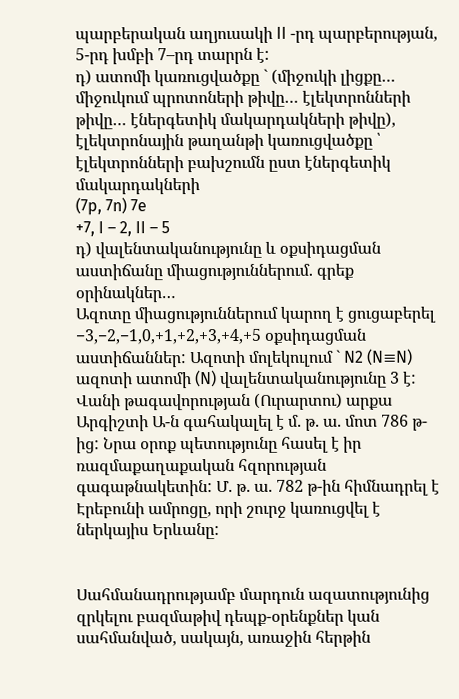պարբերական աղյուսակի II -րդ պարբերության, 5-րդ խմբի 7–րդ տարրն է:
դ) ատոմի կառուցվածքը ` (միջուկի լիցքը… միջուկում պրոտոների թիվը… էլեկտրոնների թիվը… էներգետիկ մակարդակների թիվը), էլեկտրոնային թաղանթի կառուցվածքը ՝ էլեկտրոնների բախշումն ըստ էներգետիկ մակարդակների
(7p, 7n) 7e
+7, I – 2, II – 5
դ) վալենտականությունը և օքսիդացման աստիճանը միացություններում. գրեք օրինակներ…
Ազոտը միացություններում կարող է ցուցաբերել −3,−2,−1,0,+1,+2,+3,+4,+5 օքսիդացման աստիճաններ: Ազոտի մոլեկուլում ` N2 (N≡N) ազոտի ատոմի (N) վալենտականությունը 3 է:
Վանի թագավորության (Ուրարտու) արքա Արգիշտի Ա-ն գահակալել է մ. թ. ա. մոտ 786 թ-ից: Նրա օրոք պետությունը հասել է իր ռազմաքաղաքական հզորության գագաթնակետին: Մ. թ. ա. 782 թ-ին հիմնադրել է Էրեբունի ամրոցը, որի շուրջ կառուցվել է ներկայիս Երևանը:


Սահմանադրությամբ մարդուն ազատությունից զրկելու բազմաթիվ դեպք-օրենքներ կան սահմանված, սակայն, առաջին հերթին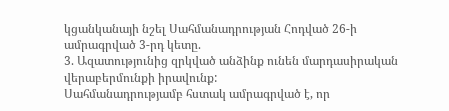կցանկանայի նշել Սահմանադրության Հոդված 26-ի ամրագրված 3-րդ կետը.
3. Ազատությունից զրկված անձինք ունեն մարդասիրական վերաբերմունքի իրավունք:
Սահմանադրությամբ հստակ ամրագրված է, որ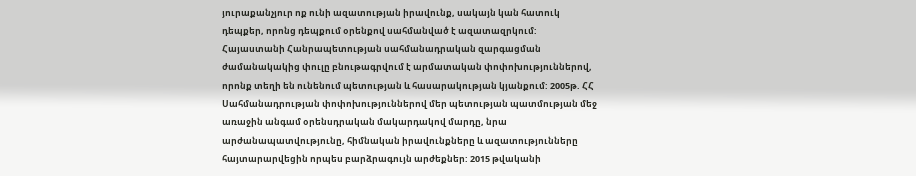յուրաքանչյուր ոք ունի ազատության իրավունք, սակայն կան հատուկ դեպքեր, որոնց դեպքում օրենքով սահմանված է ազատազրկում:
Հայաստանի Հանրապետության սահմանադրական զարգացման ժամանակակից փուլը բնութագրվում է արմատական փոփոխություններով, որոնք տեղի են ունենում պետության և հասարակության կյանքում: 2005թ. ՀՀ Սահմանադրության փոփոխություններով մեր պետության պատմության մեջ առաջին անգամ օրենսդրական մակարդակով մարդը, նրա արժանապատվությունը, հիմնական իրավունքները և ազատությունները հայտարարվեցին որպես բարձրագույն արժեքներ: 2015 թվականի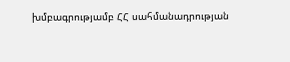խմբագրությամբ ՀՀ սահմանադրության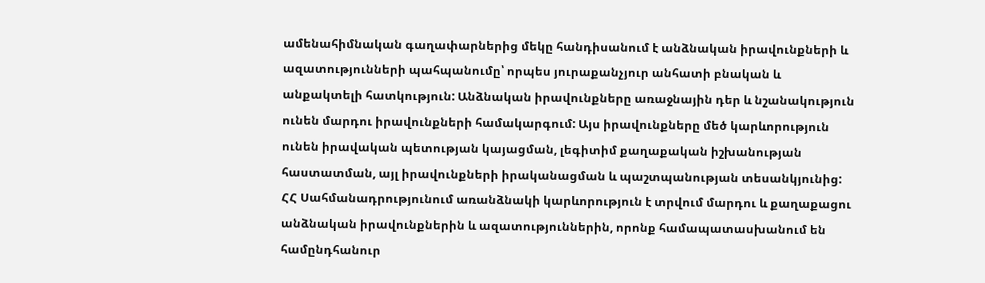ամենահիմնական գաղափարներից մեկը հանդիսանում է անձնական իրավունքների և ազատությունների պահպանումը՝ որպես յուրաքանչյուր անհատի բնական և անքակտելի հատկություն: Անձնական իրավունքները առաջնային դեր և նշանակություն ունեն մարդու իրավունքների համակարգում: Այս իրավունքները մեծ կարևորություն ունեն իրավական պետության կայացման, լեգիտիմ քաղաքական իշխանության հաստատման, այլ իրավունքների իրականացման և պաշտպանության տեսանկյունից: ՀՀ Սահմանադրությունում առանձնակի կարևորություն է տրվում մարդու և քաղաքացու անձնական իրավունքներին և ազատություններին, որոնք համապատասխանում են համընդհանուր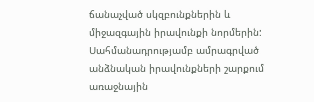ճանաչված սկզբունքներին և միջազգային իրավունքի նորմերին: Սահմանադրությամբ ամրագրված անձնական իրավունքների շարքում առաջնային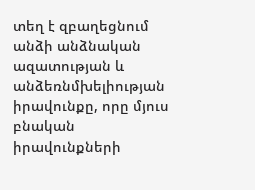տեղ է զբաղեցնում անձի անձնական ազատության և անձեռնմխելիության իրավունքը, որը մյուս բնական իրավունքների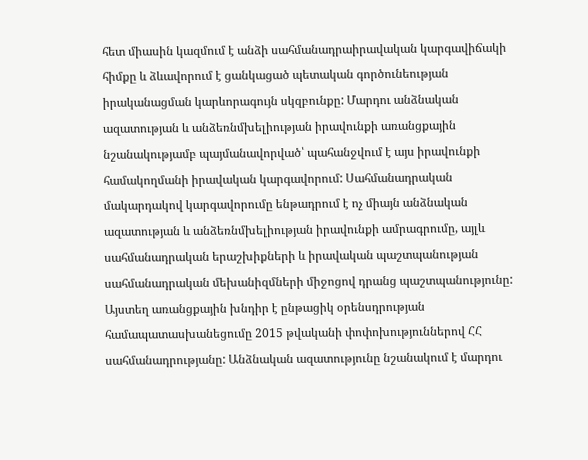հետ միասին կազմում է անձի սահմանադրաիրավական կարգավիճակի հիմքը և ձևավորում է ցանկացած պետական գործունեության իրականացման կարևորագույն սկզբունքը: Մարդու անձնական ազատության և անձեռնմխելիության իրավունքի առանցքային նշանակությամբ պայմանավորված՝ պահանջվում է այս իրավունքի համակողմանի իրավական կարգավորում: Սահմանադրական մակարդակով կարգավորումը ենթադրում է ոչ միայն անձնական ազատության և անձեռնմխելիության իրավունքի ամրագրումը, այլև սահմանադրական երաշխիքների և իրավական պաշտպանության սահմանադրական մեխանիզմների միջոցով դրանց պաշտպանությունը: Այստեղ առանցքային խնդիր է ընթացիկ օրենսդրության համապատասխանեցումը 2015 թվականի փոփոխություններով ՀՀ սահմանադրությանը: Անձնական ազատությունը նշանակում է մարդու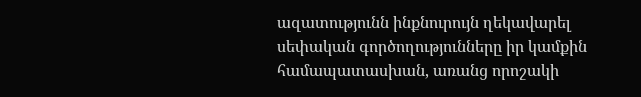ազատությունն ինքնուրույն ղեկավարել սեփական գործողությունները իր կամքին համապատասխան, առանց որոշակի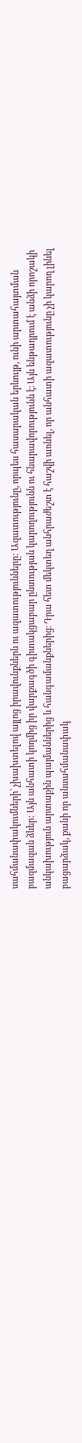սահմանափակումների՝ չխախտելով այլոց իրավունքներն ու ազատությունները: Ազատությունը, որպես հասարական երևույթ, ունի արտահայտման բազմազան ձևեր: Այն անհատի կողմից իր վարքագծի գիտակցաբար ընտության կարողությունն ու հնարավորությունն է։ Այն ենթադրում է անձի որոշակի անկախություն արտաքին պայմաններից և հանգամանքներից։ Դրա հետ մեկտեղ անհրաժեշտ է հաշվի առնել, որ անհատի ազատությունը չի կարող լինել բացարձակ, քանի որ անսահմանափակ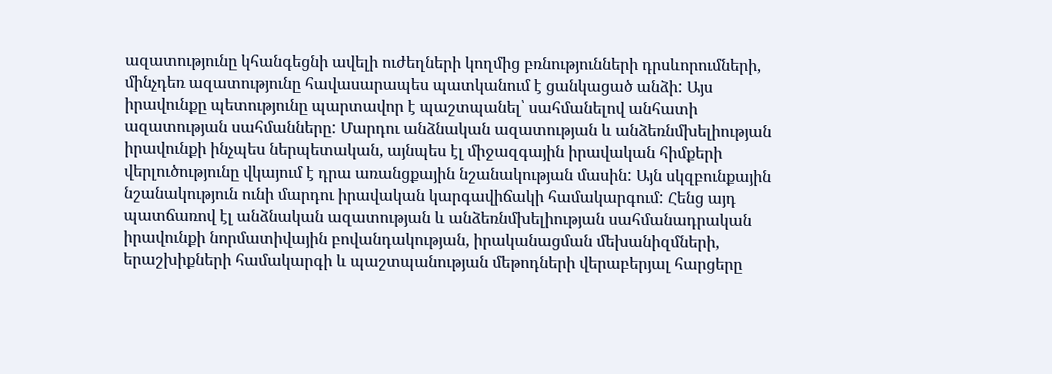ազատությունը կհանգեցնի ավելի ուժեղների կողմից բռնությունների դրսևորումների, մինչդեռ ազատությունը հավասարապես պատկանում է ցանկացած անձի: Այս իրավունքը պետությունը պարտավոր է պաշտպանել՝ սահմանելով անհատի ազատության սահմանները: Մարդու անձնական ազատության և անձեռնմխելիության իրավունքի ինչպես ներպետական, այնպես էլ միջազգային իրավական հիմքերի վերլուծությունը վկայում է դրա առանցքային նշանակության մասին: Այն սկզբունքային նշանակություն ունի մարդու իրավական կարգավիճակի համակարգում: Հենց այդ պատճառով էլ անձնական ազատության և անձեռնմխելիության սահմանադրական իրավունքի նորմատիվային բովանդակության, իրականացման մեխանիզմների, երաշխիքների համակարգի և պաշտպանության մեթոդների վերաբերյալ հարցերը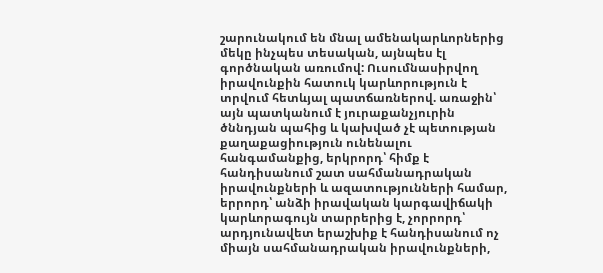շարունակում են մնալ ամենակարևորներից մեկը ինչպես տեսական, այնպես էլ գործնական առումով: Ուսումնասիրվող իրավունքին հատուկ կարևորություն է տրվում հետևյալ պատճառներով. առաջին՝ այն պատկանում է յուրաքանչյուրին ծննդյան պահից և կախված չէ պետության քաղաքացիություն ունենալու հանգամանքից, երկրորդ՝ հիմք է հանդիսանում շատ սահմանադրական իրավունքների և ազատությունների համար, երրորդ՝ անձի իրավական կարգավիճակի կարևորագույն տարրերից է, չորրորդ՝ արդյունավետ երաշխիք է հանդիսանում ոչ միայն սահմանադրական իրավունքների,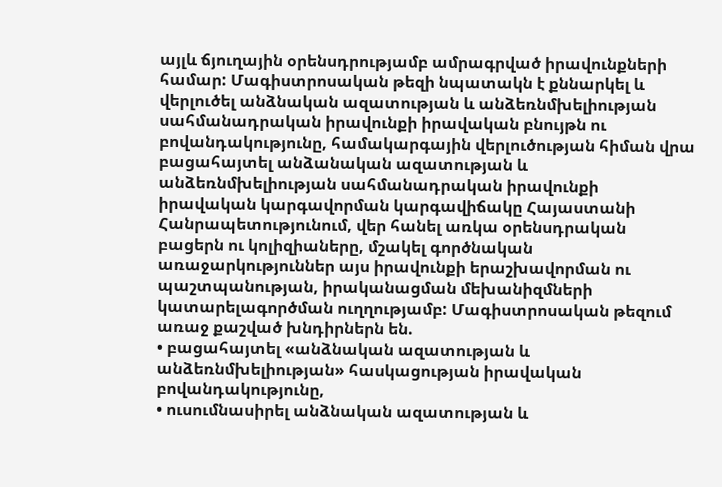այլև ճյուղային օրենսդրությամբ ամրագրված իրավունքների համար: Մագիստրոսական թեզի նպատակն է քննարկել և վերլուծել անձնական ազատության և անձեռնմխելիության սահմանադրական իրավունքի իրավական բնույթն ու բովանդակությունը, համակարգային վերլուծության հիման վրա բացահայտել անձանական ազատության և անձեռնմխելիության սահմանադրական իրավունքի իրավական կարգավորման կարգավիճակը Հայաստանի Հանրապետությունում, վեր հանել առկա օրենսդրական բացերն ու կոլիզիաները, մշակել գործնական առաջարկություններ այս իրավունքի երաշխավորման ու պաշտպանության, իրականացման մեխանիզմների կատարելագործման ուղղությամբ: Մագիստրոսական թեզում առաջ քաշված խնդիրներն են.
• բացահայտել «անձնական ազատության և անձեռնմխելիության» հասկացության իրավական բովանդակությունը,
• ուսումնասիրել անձնական ազատության և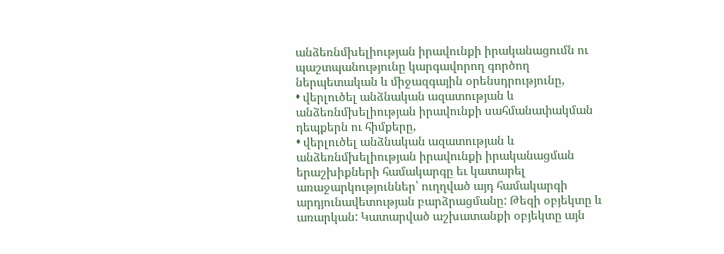անձեռնմխելիության իրավունքի իրականացումն ու պաշտպանությունը կարգավորող գործող ներպետական և միջազգային օրենսդրությունը,
• վերլուծել անձնական ազատության և անձեռնմխելիության իրավունքի սահմանափակման դեպքերն ու հիմքերը,
• վերլուծել անձնական ազատության և անձեռնմխելիության իրավունքի իրականացման երաշխիքների համակարգը եւ կատարել առաջարկություններ՝ ուղղված այդ համակարգի արդյունավետության բարձրացմանը: Թեզի օբյեկտը և առարկան: Կատարված աշխատանքի օբյեկտը այն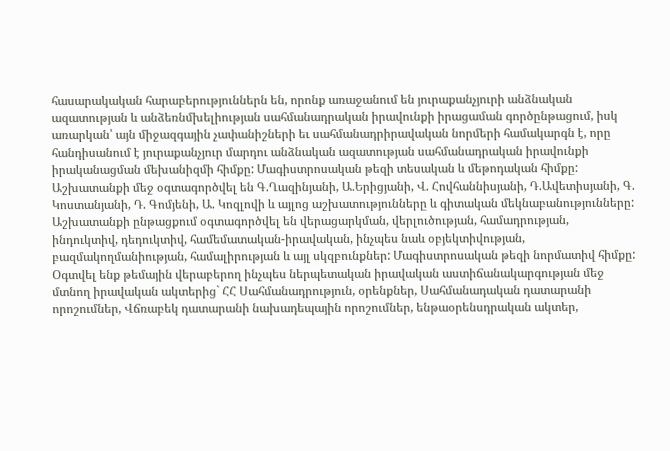հասարակական հարաբերություններն են, որոնք առաջանում են յուրաքանչյուրի անձնական ազատության և անձեռնմխելիության սահմանադրական իրավունքի իրացաման գործընթացում, իսկ առարկան՝ այն միջազգային չափանիշների եւ սահմանադրիրավական նորմերի համակարգն է, որը հանդիսանում է յուրաքանչյուր մարդու անձնական ազատության սահմանադրական իրավունքի իրականացման մեխանիզմի հիմքը: Մագիստրոսական թեզի տեսական և մեթոդական հիմքը: Աշխատանքի մեջ օգտագործվել են Գ.Ղազինյանի, Ա.Երիցյանի, Վ. Հովհաննիսյանի, Դ.Ավետիսյանի, Գ. Կոստանյանի, Դ. Գոմյենի, Ա. Կոզլովի և այլոց աշխատությունները և գիտական մեկնաբանությունները: Աշխատանքի ընթացքում օգտագործվել են վերացարկման, վերլուծության, համադրության, ինդուկտիվ, դեդուկտիվ, համեմատական-իրավական, ինչպես նաև օբյեկտիվության, բազմակողմանիության, համալիրության և այլ սկզբունքներ: Մագիստրոսական թեզի նորմատիվ հիմքը: Օգտվել ենք թեմային վերաբերող ինչպես ներպետական իրավական աստիճանակարգության մեջ մտնող իրավական ակտերից` ՀՀ Սահմանադրություն, օրենքներ, Սահմանադական դատարանի որոշումներ, Վճռաբեկ դատարանի նախադեպային որոշումներ, ենթաօրենսդրական ակտեր,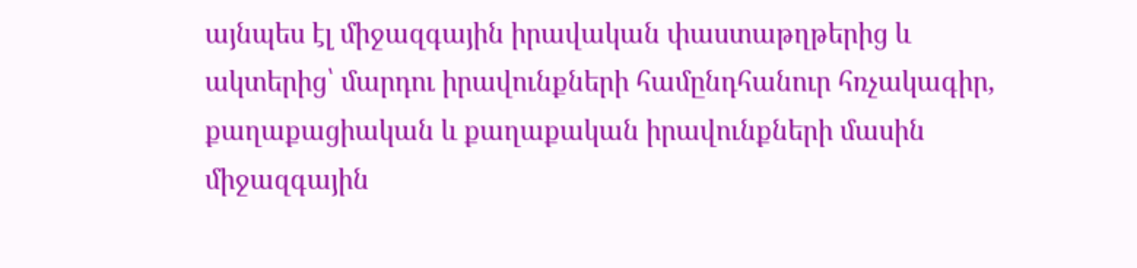այնպես էլ միջազգային իրավական փաստաթղթերից և ակտերից՝ մարդու իրավունքների համընդհանուր հռչակագիր, քաղաքացիական և քաղաքական իրավունքների մասին միջազգային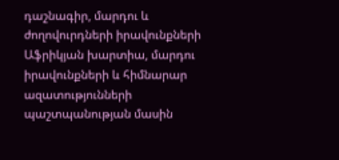դաշնագիր, մարդու և ժողովուրդների իրավունքների Աֆրիկյան խարտիա, մարդու իրավունքների և հիմնարար ազատությունների պաշտպանության մասին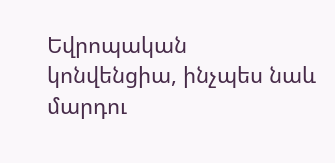Եվրոպական կոնվենցիա, ինչպես նաև մարդու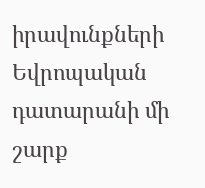իրավունքների Եվրոպական դատարանի մի շարք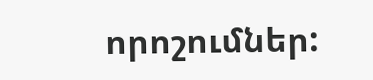որոշումներ: